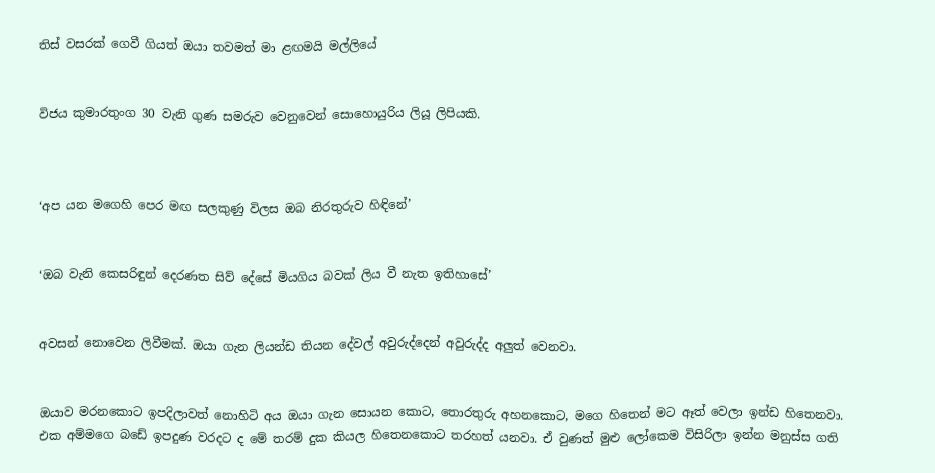තිස් වසරක් ගෙවී ගියත් ඔයා තවමත් මා ළඟමයි මල්ලියේ


විජය කුමාරතුංග 30 වැනි ගුණ සමරුව වෙනුවෙන් සොහොයුරිය ලියූ ලිපියකි.



‘අප යන මගෙහි පෙර මඟ සලකුණු විලස ඔබ නිරතුරුව හිඳිනේ’


‘ඔබ වැනි කෙසරිඳුන් දෙරණත සිව් දේසේ මියගිය බවක් ලිය වී නැත ඉතිහාසේ’


අවසන් නොවෙන ලිවීමක්. ඔයා ගැන ලියන්ඩ තියන දේවල් අවුරුද්දෙන් අවුරුද්ද අලුත් වෙනවා.


ඔයාව මරනකොට ඉපදිලාවත් නොහිටි අය ඔයා ගැන සොයන කොට, තොරතුරු අහනකොට, මගෙ හිතෙන් මට ඈත් වෙලා ඉන්ඩ හිතෙනවා. එක අම්මගෙ බඩේ ඉපදුණ වරදට ද මේ තරම් දුක කියල හිතෙනකොට තරහත් යනවා. ඒ වුණත් මුළු ලෝකෙම විසිරිලා ඉන්න මනුස්ස ගති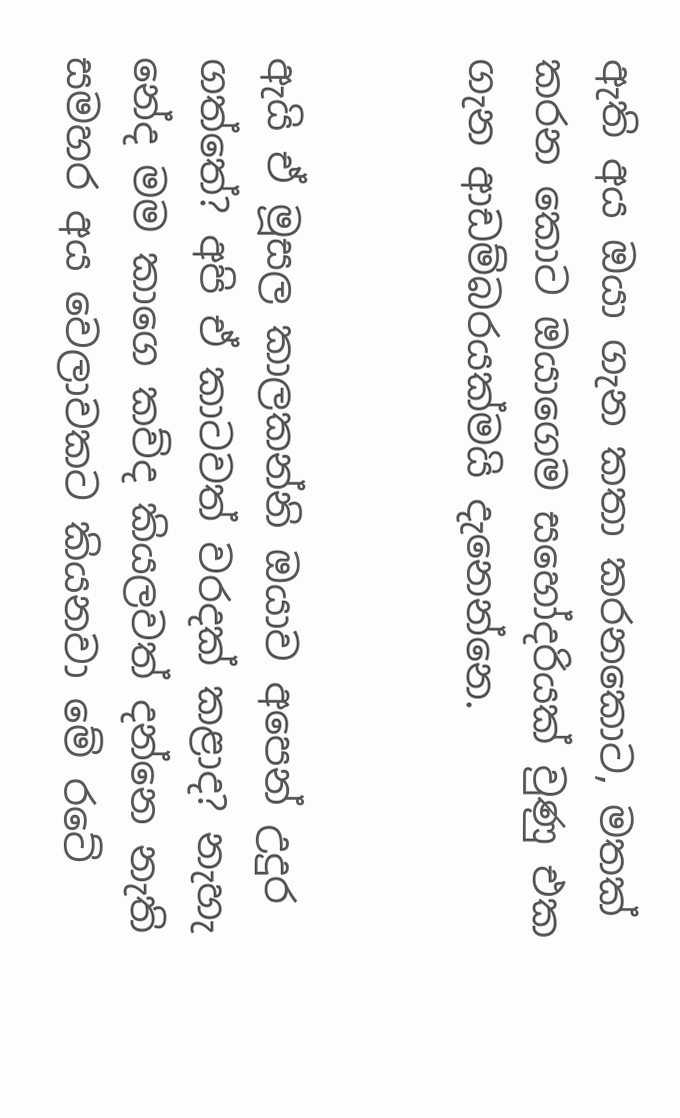ඇති අය ඔයා ගැන කතා කරනකොට, මතක් කරන කොට ඔයාගෙම සහෝදරියක් වුණු එක ගැන ආඩම්බරයක්මයි දැනෙන්නෙ.


ඇයි ඒ මූසල කාලකන්නි ඔයාව අපෙන් උදුර ගත්තේ? අපි ඒ කාටවත් වරදක් කළාද? නැහැ නේද මම කාගෙ කව්ද කියලවත් දන්නෙ නැති සමහර අය වෙලාවකට කියනවා මේ රටේ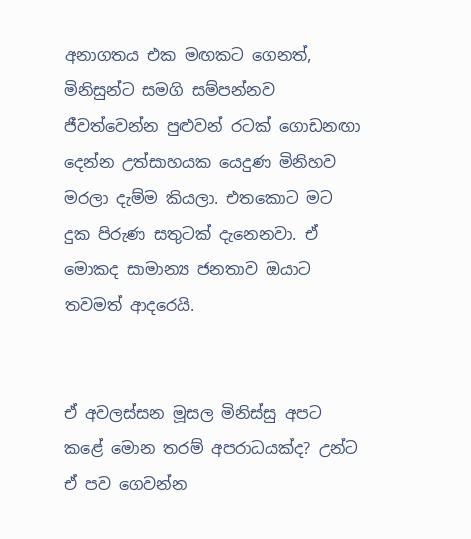අනාගතය එක මඟකට ගෙනත්, මිනිසුන්ට සමගි සම්පන්නව ජීවත්වෙන්න පුළුවන් රටක් ගොඩනඟා දෙන්න උත්සාහයක යෙදුණ මිනිහව මරලා දැම්ම කියලා. එතකොට මට දුක පිරුණ සතුටක් දැනෙනවා. ඒ මොකද සාමාන්‍ය ජනතාව ඔයාට තවමත් ආදරෙයි.


ඒ අවලස්සන මූසල මිනිස්සු අපට කළේ මොන තරම් අපරාධයක්ද? උන්ට ඒ පව ගෙවන්න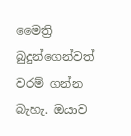මෛත්‍රි බුදුන්ගෙන්වත් වරම් ගන්න බැහැ. ඔයාව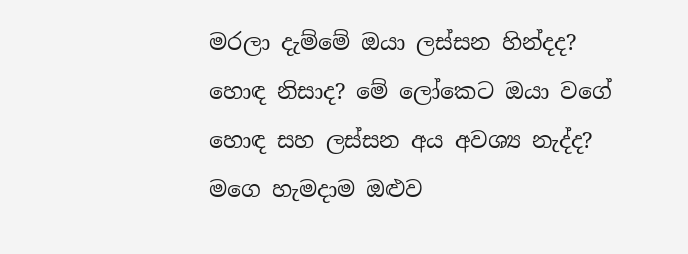මරලා දැම්මේ ඔයා ලස්සන හින්දද? හොඳ නිසාද? මේ ලෝකෙට ඔයා වගේ හොඳ සහ ලස්සන අය අවශ්‍ය නැද්ද? මගෙ හැමදාම ඔළුව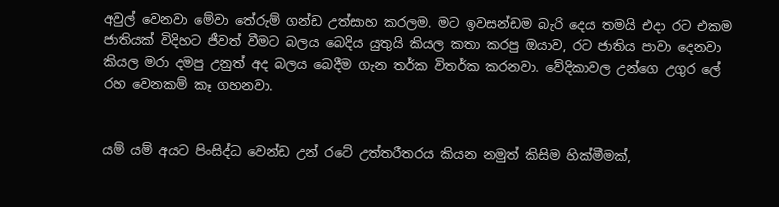අවුල් වෙනවා මේවා තේරුම් ගන්ඩ උත්සාහ කරලම. මට ඉවසන්ඩම බැරි දෙය තමයි එදා රට එකම ජාතියක් විදිහට ජීවත් වීමට බලය බෙදිය යුතුයි කියල කතා කරපු ඔයාව, රට ජාතිය පාවා දෙනවා කියල මරා දමපු උනුත් අද බලය බෙදීම ගැන තර්ක විතර්ක කරනවා. වේදිකාවල උන්ගෙ උගුර ලේ රහ වෙනකම් කෑ ගහනවා.


යම් යම් අයට පිංසිද්ධ වෙන්ඩ උන් රටේ උත්තරීතරය කියන නමුත් කිසිම හික්මීමක්,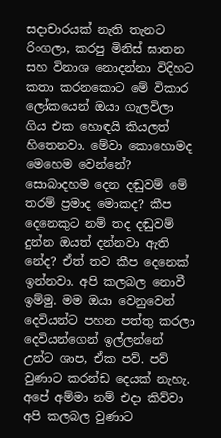සදාචාරයක් නැති තැනට රිංගලා, කරපු මිනිස් ඝාතන සහ විනාශ නොදන්නා විදිහට කතා කරනකොට මේ විකාර ලෝකයෙන් ඔයා ගැලවිලා ගිය එක හොඳයි කියලත් හිතෙනවා. මේවා කොහොමද මෙහෙම වෙන්නේ? සොබාදහම දෙන දඬුවම් මේ තරම් ප්‍රමාද මොකද? කීප දෙනෙකුට නම් තද දඬුවම් දුන්න ඔයත් දන්නවා ඇති නේද? ඒත් තව කීප දෙනෙක් ඉන්නවා. අපි කලබල නොවී ඉම්මු. මම ඔයා වෙනුවෙන් දෙවියන්ට පහන පත්තු කරලා දෙවියන්ගෙන් ඉල්ලන්නේ උන්ට ශාප, ඒක පව්. පව් වුණාට කරන්ඩ දෙයක් නැහැ. අපේ අම්මා නම් එදා කිව්වා අපි කලබල වුණාට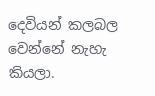දෙවියන් කලබල වෙන්නේ නැහැ කියලා.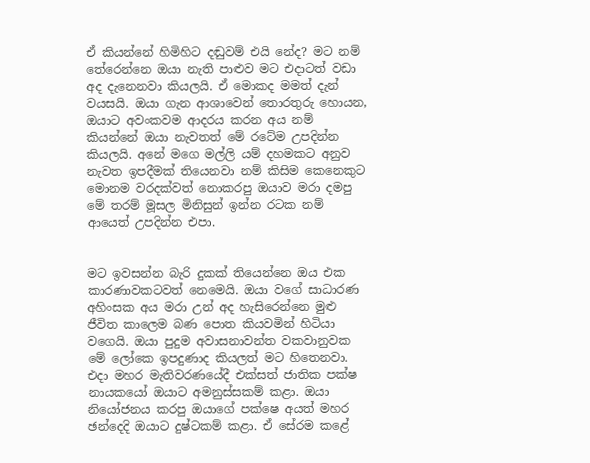ඒ කියන්නේ හිමිහිට දඬුවම් එයි නේද? මට නම් තේරෙන්නෙ ඔයා නැති පාළුව මට එදාටත් වඩා අද දැනෙනවා කියලයි. ඒ මොකද මමත් දැන් වයසයි. ඔයා ගැන ආශාවෙන් තොරතුරු හොයන, ඔයාට අවංකවම ආදරය කරන අය නම් කියන්නේ ඔයා නැවතත් මේ රටේම උපදින්න කියලයි. අනේ මගෙ මල්ලි යම් දහමකට අනුව නැවත ඉපදීමක් තියෙනවා නම් කිසිම කෙනෙකුට මොනම වරදක්වත් නොකරපු ඔයාව මරා දමපු මේ තරම් මූසල මිනිසුන් ඉන්න රටක නම් ආයෙත් උපදින්න එපා.


මට ඉවසන්න බැරි දුකක් තියෙන්නෙ ඔය එක කාරණාවකටවත් නෙමෙයි. ඔයා වගේ සාධාරණ අහිංසක අය මරා උන් අද හැසිරෙන්නෙ මුළු ජීවිත කාලෙම බණ පොත කියවමින් හිටියා වගෙයි. ඔයා පුදුම අවාසනාවන්ත වකවානුවක මේ ලෝකෙ ඉපදුණාද කියලත් මට හිතෙනවා. එදා මහර මැතිවරණයේදී එක්සත් ජාතික පක්ෂ නායකයෝ ඔයාට අමනුස්සකම් කළා. ඔයා නියෝජනය කරපු ඔයාගේ පක්ෂෙ අයත් මහර ඡන්දෙදි ඔයාට දුෂ්ටකම් කළා. ඒ සේරම කළේ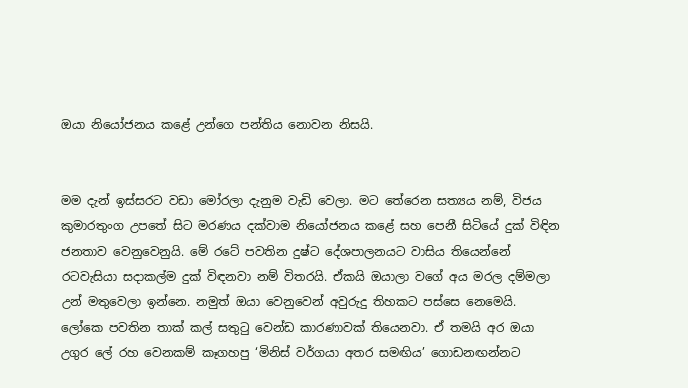ඔයා නියෝජනය කළේ උන්ගෙ පන්තිය නොවන නිසයි.


මම දැන් ඉස්සරට වඩා මෝරලා දැනුම වැඩි වෙලා. මට තේරෙන සත්‍යය නම්, විජය කුමාරතුංග උපතේ සිට මරණය දක්වාම නියෝජනය කළේ සහ පෙනී සිටියේ දුක් විඳින ජනතාව වෙනුවෙනුයි. මේ රටේ පවතින දුෂ්ට දේශපාලනයට වාසිය තියෙන්නේ රටවැසියා සදාකල්ම දුක් විඳනවා නම් විතරයි. ඒකයි ඔයාලා වගේ අය මරල දම්මලා උන් මතුවෙලා ඉන්නෙ. නමුත් ඔයා වෙනුවෙන් අවුරුදු තිහකට පස්සෙ නෙමෙයි. ලෝකෙ පවතින තාක් කල් සතුටු වෙන්ඩ කාරණාවක් තියෙනවා. ඒ තමයි අර ඔයා උගුර ලේ රහ වෙනකම් කෑගහපු ‘මිනිස් වර්ගයා අතර සමඟිය’ ගොඩනඟන්නට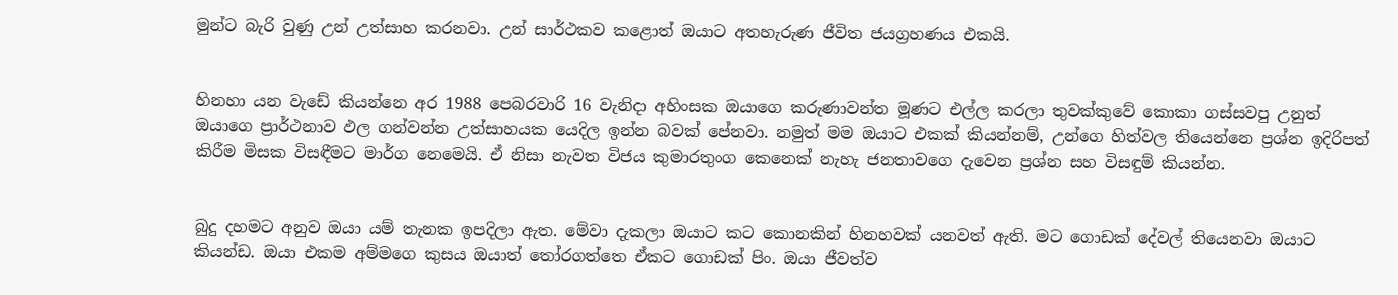මුන්ට බැරි වුණු උන් උත්සාහ කරනවා. උන් සාර්ථකව කළොත් ඔයාට අතහැරුණ ජීවිත ජයග්‍රහණය එකයි.


හිනහා යන වැඩේ කියන්නෙ අර 1988 පෙබරවාරි 16 වැනිදා අහිංසක ඔයාගෙ කරුණාවන්ත මූණට එල්ල කරලා තුවක්කුවේ කොකා ගස්සවපු උනුත් ඔයාගෙ ප්‍රාර්ථනාව ඵල ගන්වන්න උත්සාහයක යෙදිල ඉන්න බවක් පේනවා. නමුත් මම ඔයාට එකක් කියන්නම්, උන්ගෙ හිත්වල තියෙන්නෙ ප්‍රශ්න ඉදිරිපත් කිරීම මිසක විසඳීමට මාර්ග නෙමෙයි. ඒ නිසා නැවත විජය කුමාරතුංග කෙනෙක් නැහැ ජනතාවගෙ දැවෙන ප්‍රශ්න සහ විසඳුම් කියන්න.


බුදු දහමට අනුව ඔයා යම් තැනක ඉපදිලා ඇත. මේවා දැකලා ඔයාට කට කොනකින් හිනහවක් යනවත් ඇති. මට ගොඩක් දේවල් තියෙනවා ඔයාට කියන්ඩ. ඔයා එකම අම්මගෙ කුසය ඔයාත් තෝරගත්තෙ ඒකට ගොඩක් පිං. ඔයා ජීවත්ව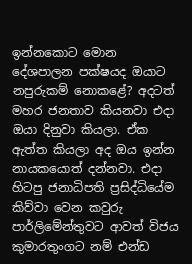ඉන්නකොට මොන දේශපාලන පක්ෂයද ඔයාට නපුරුකම් නොකළේ? අදටත් මහර ජනතාව කියනවා එදා ඔයා දිනුවා කියලා. ඒක ඇත්ත කියලා අද ඔය ඉන්න නායකයොත් දන්නවා. එදා හිටපු ජනාධිපති ප්‍රසිද්ධියේම කිව්වා වෙන කවුරු පාර්ලිමේන්තුවට ආවත් විජය කුමාරතුංගට නම් එන්ඩ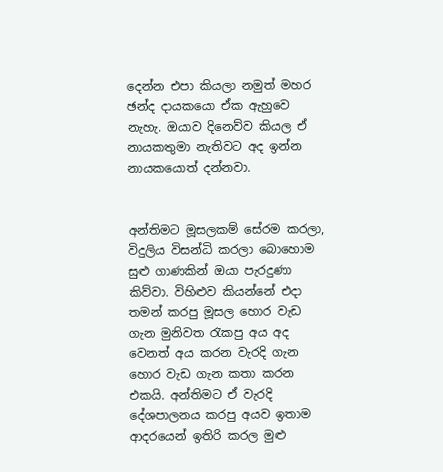දෙන්න එපා කියලා නමුත් මහර ඡන්ද දායකයො ඒක ඇහුවෙ නැහැ. ඔයාව දිනෙව්ව කියල ඒ නායකතුමා නැතිවට අද ඉන්න නායකයොත් දන්නවා.


අන්තිමට මූසලකම් සේරම කරලා, විදුලිය විසන්ධි කරලා බොහොම සුළු ගාණකින් ඔයා පැරදුණා කිව්වා. විහිළුව කියන්නේ එදා තමන් කරපු මූසල හොර වැඩ ගැන මුනිවත රැකපු අය අද වෙනත් අය කරන වැරදි ගැන හොර වැඩ ගැන කතා කරන එකයි. අන්තිමට ඒ වැරදි දේශපාලනය කරපු අයව ඉතාම ආදරයෙන් ඉතිරි කරල මුළු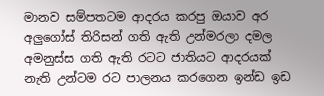මානව සම්පතටම ආදරය කරපු ඔයාව අර අලුගෝස් තිරිසන් ගති ඇති උන්මරලා දමල අමනුස්ස ගති ඇති රටට ජාතියට ආදරයක් නැති උන්ටම රට පාලනය කරගෙන ඉන්ඩ ඉඩ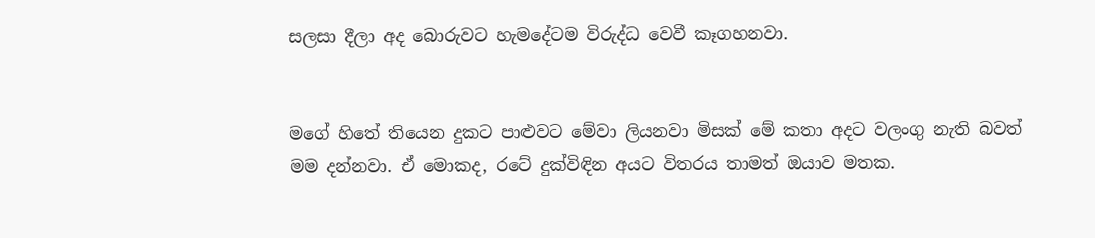සලසා දීලා අද බොරුවට හැමදේටම විරුද්ධ වෙවී කෑගහනවා.


මගේ හිතේ තියෙන දුකට පාළුවට මේවා ලියනවා මිසක් මේ කතා අදට වලංගු නැති බවත් මම දන්නවා. ඒ මොකද, රටේ දුක්විඳින අයට විතරය තාමත් ඔයාව මතක.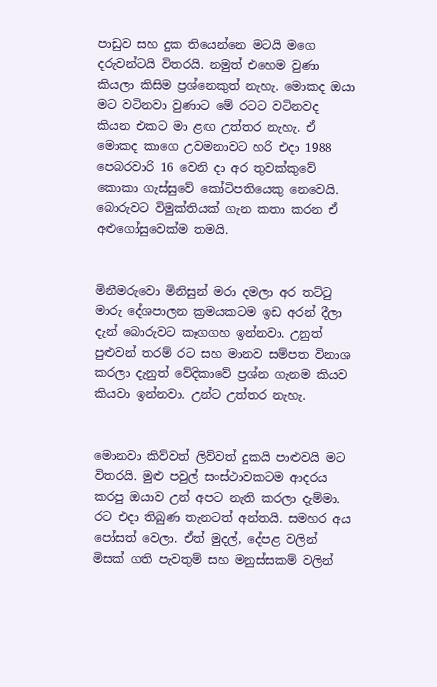පාඩුව සහ දුක තියෙන්නෙ මටයි මගෙ දරුවන්ටයි විතරයි. නමුත් එහෙම වුණා කියලා කිසිම ප්‍රශ්නෙකුත් නැහැ. මොකද ඔයා මට වටිනවා වුණාට මේ රටට වටිනවද කියන එකට මා ළඟ උත්තර නැහැ. ඒ මොකද කාගෙ උවමනාවට හරි එදා 1988 පෙබරවාරි 16 වෙනි දා අර තුවක්කුවේ කොකා ගැස්සුවේ කෝටිපතියෙකු නෙවෙයි. බොරුවට විමුක්තියක් ගැන කතා කරන ඒ අළුගෝසුවෙක්ම තමයි.


මිනීමරුවො මිනිසුන් මරා දමලා අර තට්ටු මාරු දේශපාලන ක්‍රමයකටම ඉඩ අරන් දීලා දැන් බොරුවට කෑගගහ ඉන්නවා. උනුත් පුළුවන් තරම් රට සහ මානව සම්පත විනාශ කරලා දැනුත් වේදිකාවේ ප්‍රශ්න ගැනම කියව කියවා ඉන්නවා. උන්ට උත්තර නැහැ.


මොනවා කිව්වත් ලිව්වත් දුකයි පාළුවයි මට විතරයි. මුළු පවුල් සංස්ථාවකටම ආදරය කරපු ඔයාව උන් අපට නැති කරලා දැම්මා. රට එදා තිබුණ තැනටත් අන්තයි. සමහර අය පෝසත් වෙලා. ඒත් මුදල්, දේපළ වලින් මිසක් ගති පැවතුම් සහ මනුස්සකම් වලින්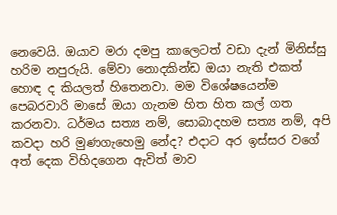නෙවෙයි. ඔයාව මරා දමපු කාලෙටත් වඩා දැන් මිනිස්සු හරිම නපුරුයි. මේවා නොදකින්ඩ ඔයා නැති එකත් හොඳ ද කියලත් හිතෙනවා. මම විශේෂයෙන්ම පෙබරවාරි මාසේ ඔයා ගැනම හිත හිත කල් ගත කරනවා. ධර්මය සත්‍ය නම්, සොබාදහම සත්‍ය නම්, අපි කවදා හරි මුණගැහෙමු නේද? එදාට අර ඉස්සර වගේ අත් දෙක විහිදගෙන ඇවිත් මාව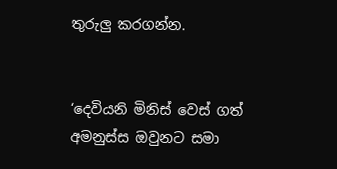තුරුලු කරගන්න.


‘දෙවියනි මිනිස් වෙස් ගත් අමනුස්ස ඔවුනට සමා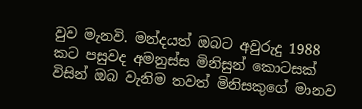වුව මැනවි. මන්දයත් ඔබට අවුරුදු 1988 කට පසුවද අමනුස්ස මිනිසුන් කොටසක් විසින් ඔබ වැනිම තවත් මිනිසකුගේ මානව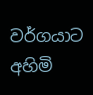වර්ගයාට අහිමි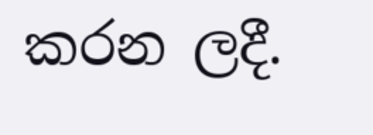කරන ලදී.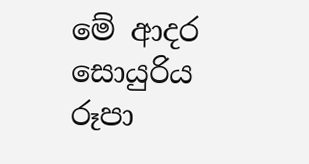මේ ආදර සොයුරිය
රූපා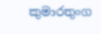කුමාරතුංග